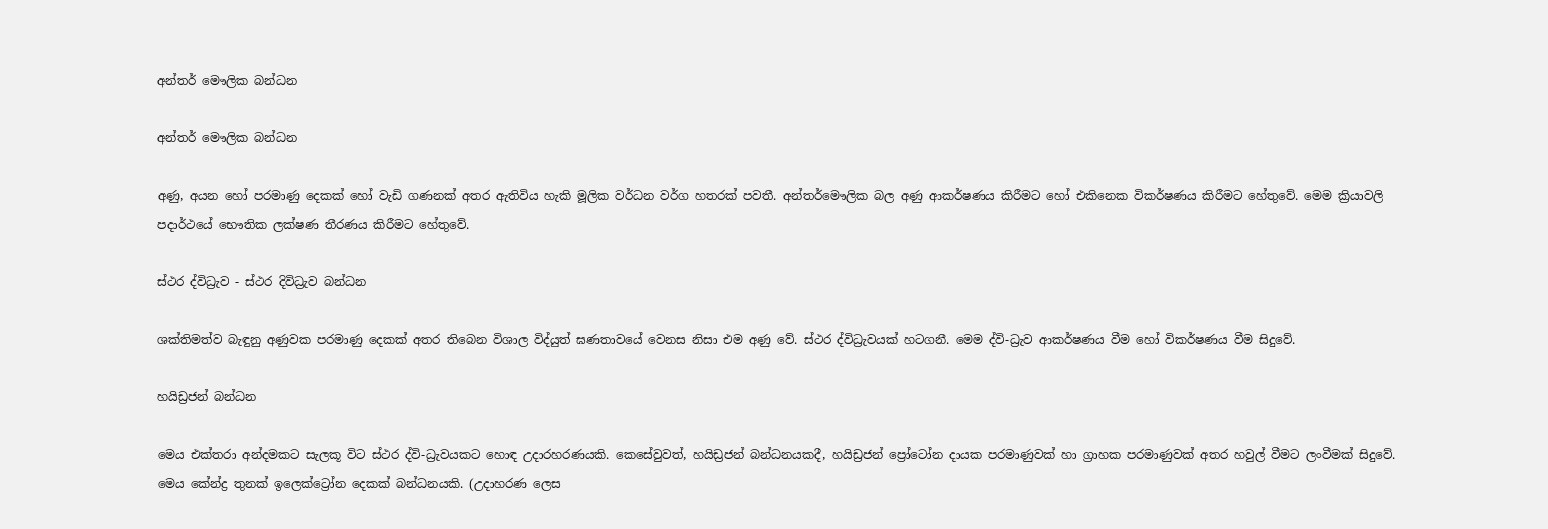අන්තර් මෞලික බන්ධන

අන්තර් මෞලික බන්ධන

අණු, අයන හෝ පරමාණු දෙකක් හෝ වැඩි ගණනක් අතර ඇතිවිය හැකි මූලික වර්ධන වර්ග හතරක් පවතී. අන්තර්මෞලික බල අණු ආකර්ෂණය කිරීමට හෝ එකිනෙක විකර්ෂණය කිරීමට හේතුවේ. මෙම ක්‍රියාවලි පදාර්ථයේ භෞතික ලක්ෂණ තීරණය කිරීමට හේතුවේ.

ස්ථර ද්විධ්‍රැව - ස්ථර දිවිධ්‍රැව බන්ධන

ශක්තිමත්ව බැඳුනු අණුවක පරමාණු දෙකක් අතර තිබෙන විශාල විද්යුත් ඝණතාවයේ වෙනස නිසා එම අණු වේ. ස්ථර ද්විධ්‍රැවයක් හටගනී. මෙම ද්වි-ධ්‍රැව ආකර්ෂණය වීම හෝ විකර්ෂණය වීම සිදුවේ.

හයිඩ්‍රජන් බන්ධන

මෙය එක්තරා අන්දමකට සැලකූ විට ස්ථර ද්වි-ධ්‍රැවයකට හොඳ උදාරහරණයකි. කෙසේවුවත්, හයිඩ්‍රජන් බන්ධනයකදී, හයිඩ්‍රජන් ප්‍රෝටෝන දායක පරමාණුවක් හා ග්‍රාහක පරමාණුවක් අතර හවුල් වීමට ලංවීමක් සිදුවේ. මෙය කේන්ද්‍ර තුනක් ඉලෙක්ට්‍රෝන දෙකක් බන්ධනයකි. (උදාහරණ ලෙස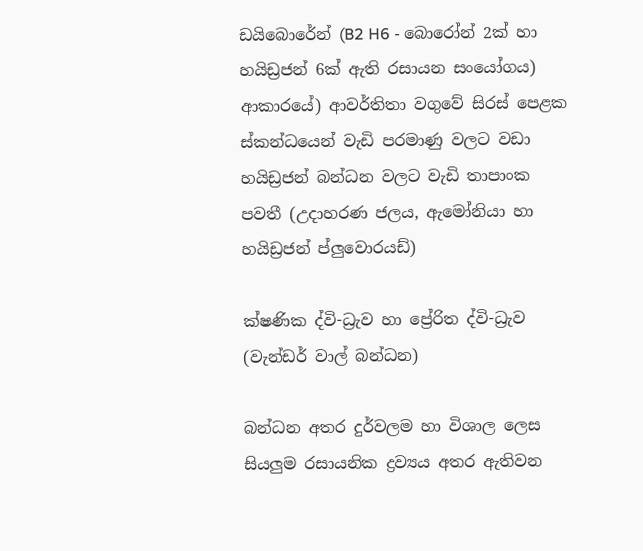ඩයිබොරේන් (B2 H6 - බොරෝන් 2ක් හා හයිඩ්‍රජන් 6ක් ඇති රසායන සංයෝගය) ආකාරයේ) ආවර්තිතා වගුවේ සිරස් පෙළක ස්කන්ධයෙන් වැඩි පරමාණු වලට වඩා හයිඩ්‍රජන් බන්ධන වලට වැඩි තාපාංක පවතී (උදාහරණ ජලය, ඇමෝනියා හා හයිඩ්‍රජන් ප්ලුවොරයඩ්)

ක්ෂණික ද්වි-ධ්‍රැව හා ප්‍රේරිත ද්වි-ධ්‍රැව (වැන්ඩර් වාල් බන්ධන)

බන්ධන අතර දුර්වලම හා විශාල ලෙස සියලුම රසායනික ද්‍රව්‍යය අතර ඇතිවන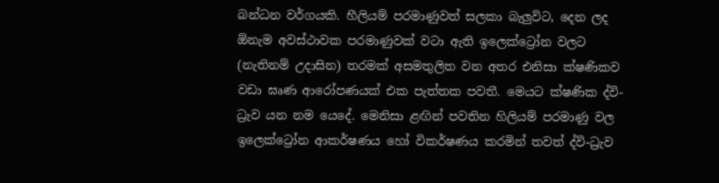බන්ධන වර්ගයකි. හීලියම් පරමාණුවත් සලකා බැලුවිට, දෙන ලද ඕනැම අවස්ථාවක පරමාණුවක් වටා ඇති ඉලෙක්ට්‍රෝන වලට (නැතිනම් උදාසින) තරමක් අසමතුලිත වන අතර එනිසා ක්ෂණිකව වඩා ඝෘණ ආරෝපණයක් එක පැත්තක පවතී. මෙයට ක්ෂණික ද්වි-ධ්‍රැව යන නම යෙදේ. මෙනිසා ළඟින් පවතින හිලියම් පරමාණු වල ඉලෙක්ට්‍රෝන ආකර්ෂණය හෝ විකර්ෂණය කරමින් තවත් ද්වි-ධ්‍රැව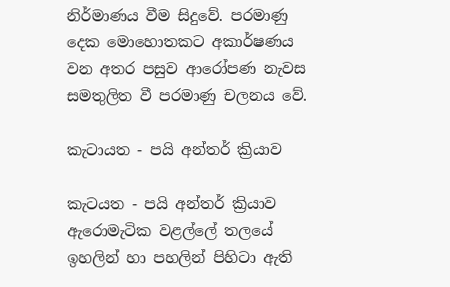නිර්මාණය වීම සිදුවේ. පරමාණු දෙක මොහොතකට අකාර්ෂණය වන අතර පසුව ආරෝපණ නැවස සමතුලිත වී පරමාණු චලනය වේ.

කැටායත - පයි අන්තර් ක්‍රියාව

කැටයත - පයි අන්තර් ක්‍රියාව ඇරොමැටික වළල්ලේ තලයේ ඉහලින් හා පහලින් පිහිටා ඇති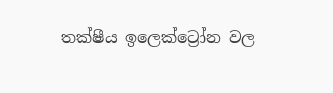තක්ෂීය ඉලෙක්ට්‍රෝන වල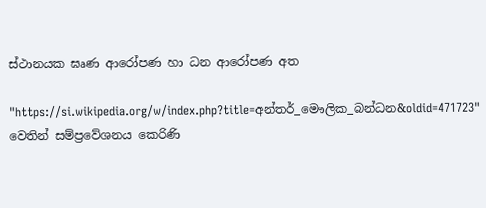ස්ථානයක ඝෘණ ආරෝපණ හා ධන ආරෝපණ අත

"https://si.wikipedia.org/w/index.php?title=අන්තර්_මෞලික_බන්ධන&oldid=471723" වෙතින් සම්ප්‍රවේශනය කෙරිණි